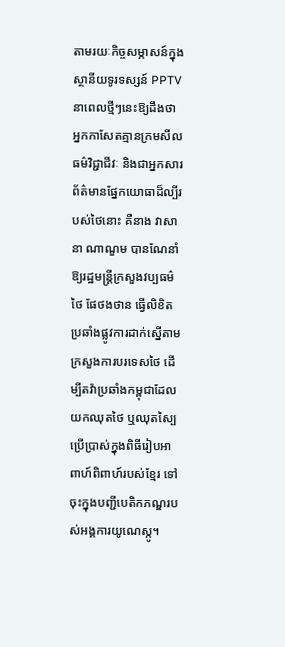តាមរយៈកិច្ចសម្ភាសន៍ក្នុងស្ថានីយទូរទស្សន៍ PPTV នាពេលថ្មីៗនេះឱ្យដឹងថា អ្នកកាសែតគ្មានក្រមសីលធម៌វិជ្ជាជីវៈ និងជាអ្នកសារព័ត៌មានផ្នែកយោធាដ៏ល្បីរបស់ថៃនោះ គឺនាង វាសានា ណាណួម បានណែនាំឱ្យរដ្ឋមន្ត្រីក្រសួងវប្បធម៌ថៃ ផែថងថាន ធ្វើលិខិតប្រឆាំងផ្លូវការដាក់ស្នើតាមក្រសួងការបរទេសថៃ ដើម្បីតវ៉ាប្រឆាំងកម្ពុជាដែលយកឈុតថៃ ឬឈុតស្បៃ ប្រើប្រាស់ក្នុងពិធីរៀបអាពាហ៍ពិពាហ៍របស់ខ្មែរ ទៅចុះក្នុងបញ្ជីបេតិកភណ្ឌរបស់អង្គការយូណេស្កូ។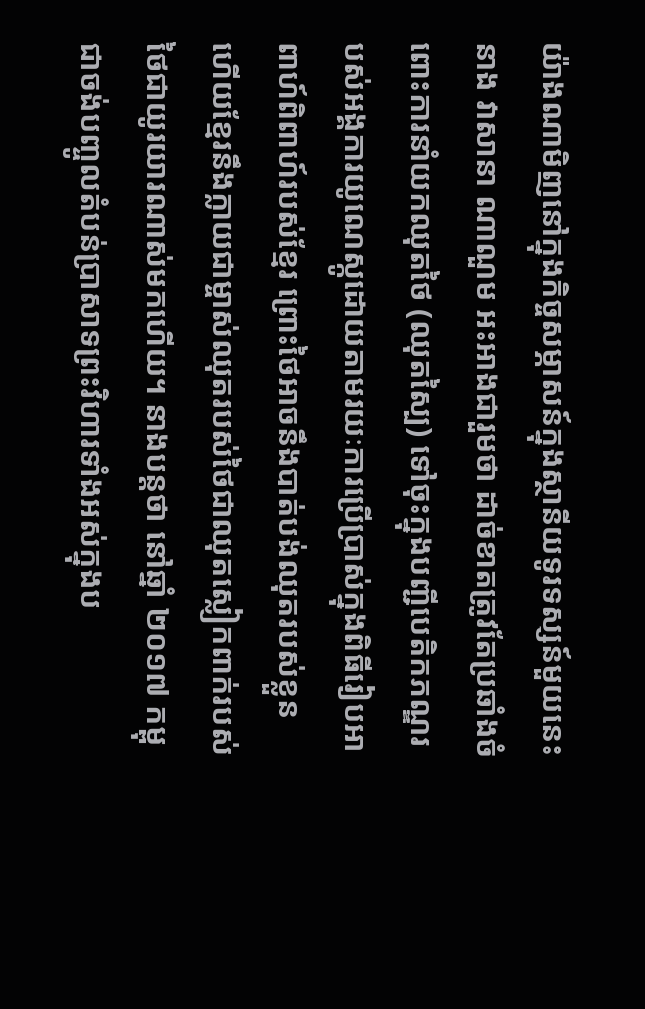យ៉ាងណាមិញនៅក្នុងកិច្ចសម្ភាសន៍ក្នុងស្ថានីយទូរទស្សន៍មួយនេះ នាង វាសានា ណាណួម អះអាងជារួមថា ដាច់ខាតត្រូវតែប្រឆាំងចំពោះការនាំយកឈុតថៃ (ឈុតស្បៃ) ទៅចុះក្នុងបញ្ជីបេតិកភណ្ឌរបស់អង្គការយូណេស្កូដោយតាមរយៈការប្រើប្រាស់ក្នុងពិធីរៀបអាពាហ៍ពិពាហ៍របស់ខ្មែរ ព្រោះថៃអាចនឹងបាត់បង់ឈុតរបស់ខ្លួន ហើយខ្មែរនឹងក្លាយជាម្ចាស់ឈុតរបស់ថៃជាឈុតស្លៀកពាក់របស់ថៃជាយូរយារណាស់មកហើយ។ នាងបន្តថា នៅឆ្នាំ ២០១៧ កម្ពុជាចង់បញ្ចូលតំបន់ប្រាសាទព្រះវិហារទាំងអស់ក្នុងប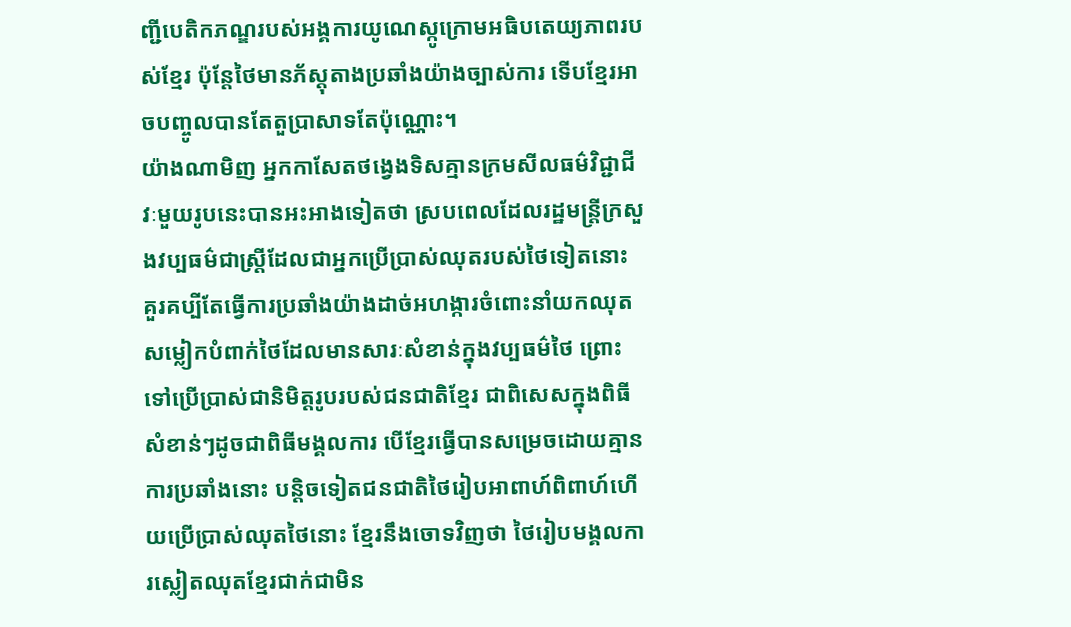ញ្ជីបេតិកភណ្ឌរបស់អង្គការយូណេស្កូក្រោមអធិបតេយ្យភាពរបស់ខ្មែរ ប៉ុន្តែថៃមានភ័ស្តុតាងប្រឆាំងយ៉ាងច្បាស់ការ ទើបខ្មែរអាចបញ្ចូលបានតែតួប្រាសាទតែប៉ុណ្ណោះ។
យ៉ាងណាមិញ អ្នកកាសែតថង្វេងទិសគ្មានក្រមសីលធម៌វិជ្ជាជីវៈមួយរូបនេះបានអះអាងទៀតថា ស្របពេលដែលរដ្ឋមន្ត្រីក្រសួងវប្បធម៌ជាស្ត្រីដែលជាអ្នកប្រើប្រាស់ឈុតរបស់ថៃទៀតនោះ គួរគប្បីតែធ្វើការប្រឆាំងយ៉ាងដាច់អហង្ការចំពោះនាំយកឈុតសម្លៀកបំពាក់ថៃដែលមានសារៈសំខាន់ក្នុងវប្បធម៌ថៃ ព្រោះទៅប្រើប្រាស់ជានិមិត្តរូបរបស់ជនជាតិខ្មែរ ជាពិសេសក្នុងពិធីសំខាន់ៗដូចជាពិធីមង្គលការ បើខ្មែរធ្វើបានសម្រេចដោយគ្មានការប្រឆាំងនោះ បន្តិចទៀតជនជាតិថៃរៀបអាពាហ៍ពិពាហ៍ហើយប្រើប្រាស់ឈុតថៃនោះ ខ្មែរនឹងចោទវិញថា ថៃរៀបមង្គលការស្លៀតឈុតខ្មែរជាក់ជាមិន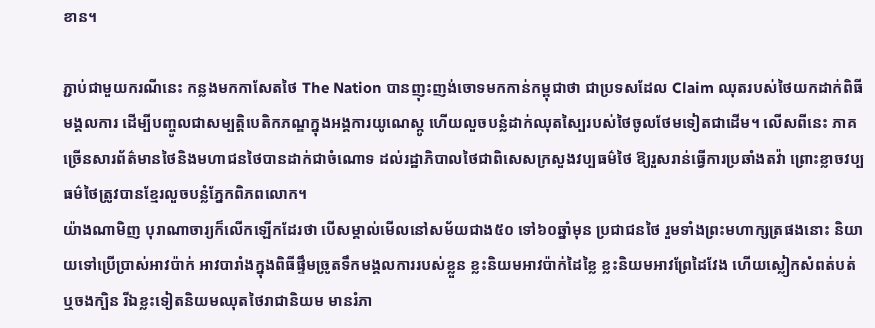ខាន។

ភ្ជាប់ជាមួយករណីនេះ កន្លងមកកាសែតថៃ The Nation បានញុះញង់ចោទមកកាន់កម្ពុជាថា ជាប្រទសដែល Claim ឈុតរបស់ថៃយកដាក់ពិធីមង្គលការ ដើម្បីបញ្ចូលជាសម្បត្តិបេតិកភណ្ឌក្នុងអង្គការយូណេស្កូ ហើយលួចបន្លំដាក់ឈុតស្បៃរបស់ថៃចូលថែមទៀតជាដើម។ លើសពីនេះ ភាគច្រើនសារព័ត៌មានថៃនិងមហាជនថៃបានដាក់ជាចំណោទ ដល់រដ្ឋាភិបាលថៃជាពិសេសក្រសួងវប្បធម៌ថៃ ឱ្យរួសរាន់ធ្វើការប្រឆាំងតវ៉ា ព្រោះខ្លាចវប្បធម៌ថៃត្រូវបានខ្មែរលួចបន្លំភ្នែកពិភពលោក។
យ៉ាងណាមិញ បុរាណាចារ្យក៏លើកឡើកដែរថា បើសម្គាល់មើលនៅសម័យជាង៥០ ទៅ៦០ឆ្នាំមុន ប្រជាជនថៃ រួមទាំងព្រះមហាក្សត្រផងនោះ និយាយទៅប្រើប្រាស់អាវប៉ាក់ អាវបារាំងក្នុងពិធីផ្ទឹមច្រូតទឹកមង្គលការរបស់ខ្លួន ខ្លះនិយមអាវប៉ាក់ដៃខ្លៃ ខ្លះនិយមអាវព្រែដៃវែង ហើយស្លៀកសំពត់បត់ ឬចងក្បិន រីឯខ្លះទៀតនិយមឈុតថៃរាជានិយម មានរំភា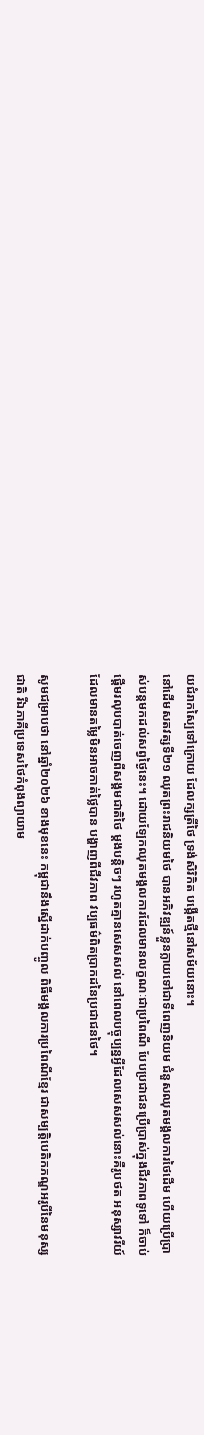យជំរាកស្បៃទៅក្រោយ ដែលក្សត្រីថៃ ទ្រង់សិរិកិត បង្កើតថ្មីនៅសម័យនោះ។
នៅដើមសតវត្សទី២១ ឈុតព្រះរាជនិយមថៃ បានអភិវឌ្ឍន៍ខ្លួនក្លាយទៅជាទីពេញនិយម ជំនួសឈុតមង្គលការថៃដើម ហើយប្រើប្រាស់បន្តមកដល់សព្វថ្ងៃនេះ។ ដោយឡែកឈុតមង្គលការដែលមានលក្ខណៈជាប្រពៃណី បែបប្រជាជនប្រើប្រាស់ក្នុងជីវភាពទូទៅ ក៏ចាប់ផ្តើមរលុបបាត់ចេញពីសង្គមជាតិថៃ ម្តងបន្តិចៗ រហូតគ្មានសេសសល់ នៅពេលបច្ចុប្បន្នអ្វីដែលសេសសល់នោះគឺរូបថត អនុស្សាវរីយ៍ដែលមានតម្លៃមិនអាចកាត់ថ្លៃបាន បង្ហាញពីជីវភាព វប្បធម៌ពិតប្រាកដនៃប្រជាជនថៃ។

សូមជម្រាបថា នៅឆ្នាំ២០២៦ ខាងមុខនេះ កម្ពុជានឹងស្នើដាក់បញ្ចូល ពិធីមង្គលការប្រពៃណីខ្មែរ ជាសម្បត្តិបេតិកភណ្ឌអរូបីនៃមនុស្សជាតិ រីឯភាគីប្រទេសថៃកំពុងព្យាយាម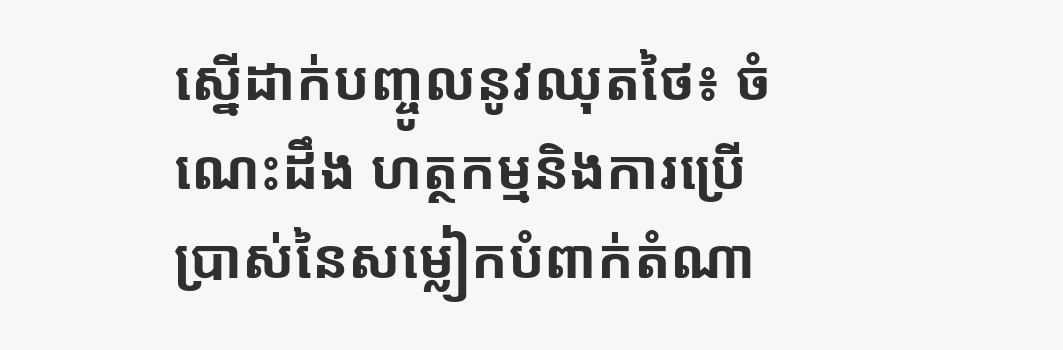ស្នើដាក់បញ្ចូលនូវឈុតថៃ៖ ចំណេះដឹង ហត្ថកម្មនិងការប្រើប្រាស់នៃសម្លៀកបំពាក់តំណា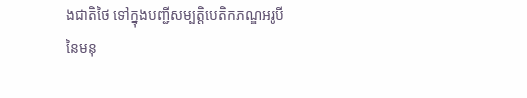ងជាតិថៃ ទៅក្នុងបញ្ជីសម្បត្តិបេតិកភណ្ឌអរូបីនៃមនុ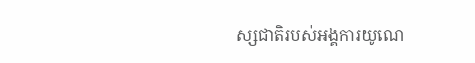ស្សជាតិរបស់អង្គការយូណេ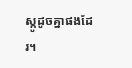ស្កូដូចគ្នាផងដែរ។